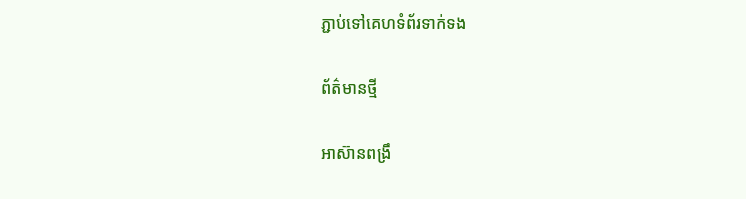ភ្ជាប់ទៅគេហទំព័រទាក់ទង

ព័ត៌មានថ្មី

អាស៊ានពង្រឹ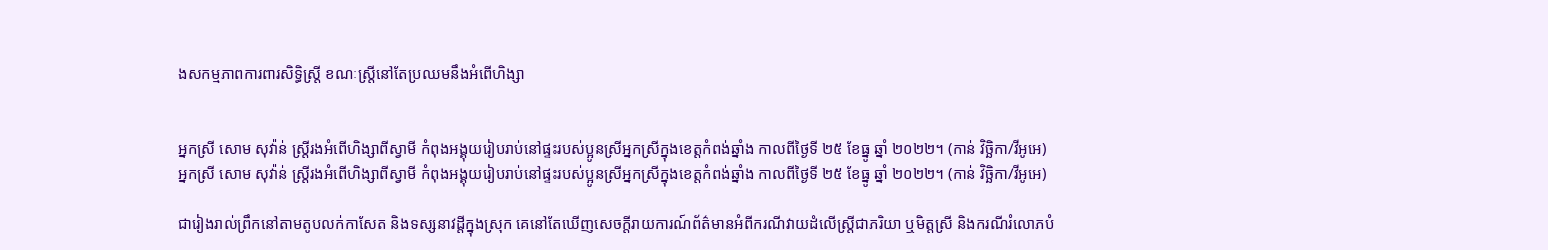ងសកម្មភាពការពារសិទ្ធិស្រ្តី ខណៈស្រ្តីនៅតែប្រឈមនឹងអំពើហិង្សា


អ្នកស្រី សោម សុវ៉ាន់ ស្ត្រីរងអំពើហិង្សាពីស្វាមី កំពុងអង្គុយរៀបរាប់នៅផ្ទះរបស់ប្អូនស្រីអ្នកស្រីក្នុងខេត្តកំពង់ឆ្នាំង កាលពីថ្ងៃទី ២៥ ខែធ្នូ ឆ្នាំ ២០២២។ (កាន់ វិច្ឆិកា/វីអូអេ)
អ្នកស្រី សោម សុវ៉ាន់ ស្ត្រីរងអំពើហិង្សាពីស្វាមី កំពុងអង្គុយរៀបរាប់នៅផ្ទះរបស់ប្អូនស្រីអ្នកស្រីក្នុងខេត្តកំពង់ឆ្នាំង កាលពីថ្ងៃទី ២៥ ខែធ្នូ ឆ្នាំ ២០២២។ (កាន់ វិច្ឆិកា/វីអូអេ)

ជារៀងរាល់ព្រឹកនៅតាមតូបលក់កាសែត និងទស្សនាវដ្តីក្នុងស្រុក គេនៅតែឃើញសេចក្តីរាយការណ៍ព័ត៌មានអំពីករណីវាយដំលើស្ត្រីជាភរិយា ឬមិត្តស្រី និងករណីរំលោភបំ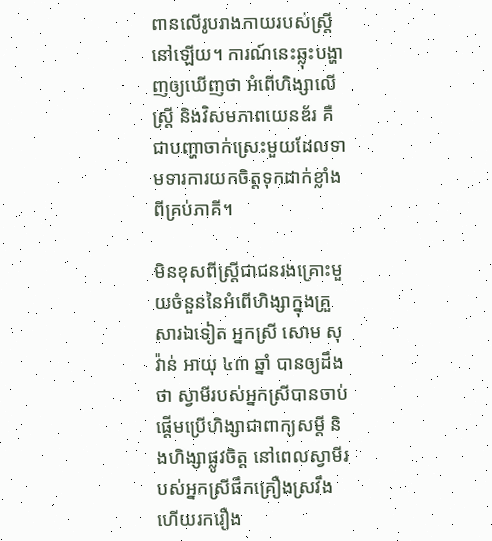ពានលើរូបរាងកាយរបស់ស្ត្រីនៅឡើយ។ ការណ៍នេះឆ្លុះបង្ហាញឲ្យឃើញថា អំពើហិង្សាលើស្ត្រី និងវិសមភាពយេនឌ័រ គឺជាបញ្ហាចាក់ស្រេះមួយដែលទាមទារការយកចិត្តទុកដាក់ខ្លាំងពីគ្រប់ភាគី។

មិនខុសពីស្ត្រីជាជនរងគ្រោះមួយចំនួននៃអំពើហិង្សាក្នុងគ្រួសារឯទៀត អ្នកស្រី សោម សុវ៉ាន់ អាយុ ៤៣ ឆ្នាំ បានឲ្យដឹងថា ស្វាមីរបស់អ្នកស្រីបានចាប់ផ្តើមប្រើហិង្សាជាពាក្យសម្តី និងហិង្សាផ្លូវចិត្ត នៅពេលស្វាមីរបស់អ្នកស្រីផឹកគ្រឿងស្រវឹង ហើយរករឿង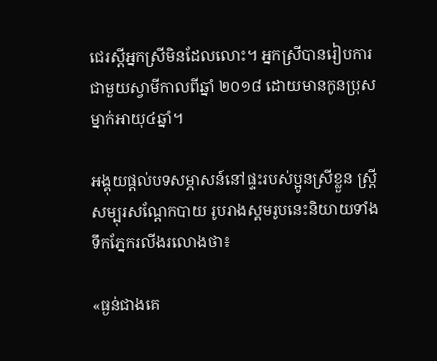ជេរស្តីអ្នកស្រីមិនដែលលោះ។ អ្នកស្រីបានរៀបការជាមួយស្វាមីកាលពីឆ្នាំ ២០១៨ ដោយមានកូនប្រុសម្នាក់អាយុ៤ឆ្នាំ។

អង្គុយផ្តល់បទសម្ភាសន៍នៅផ្ទះរបស់ប្អូនស្រីខ្លួន ស្រ្តីសម្បុរសណ្តែកបាយ រូបរាងស្គមរូបនេះនិយាយទាំងទឹកភ្នែករលីងរលោងថា៖

«ធ្ងន់ជាងគេ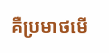គឺប្រមាថមើ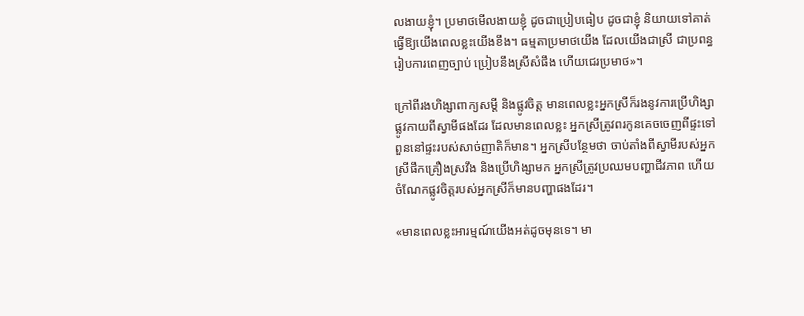លងាយខ្ញុំ។ ប្រមាថមើលងាយខ្ញុំ ដូចជាប្រៀបធៀប ដូចជាខ្ញុំ និយាយទៅគាត់ធ្វើឱ្យយើងពេលខ្លះយើងខឹង។ ធម្មតាប្រមាថយើង ដែលយើងជាស្រី ជាប្រពន្ធរៀបការពេញច្បាប់ ប្រៀបនឹងស្រីសំផឹង ហើយជេរប្រមាថ»។

ក្រៅពីរងហិង្សាពាក្យសម្តី និងផ្លូវចិត្ត មានពេលខ្លះអ្នកស្រីក៏រងនូវការប្រើហិង្សាផ្លូវកាយពីស្វាមីផងដែរ ដែលមានពេលខ្លះ អ្នកស្រីត្រូវពរកូនគេចចេញពីផ្ទះទៅពួននៅផ្ទះរបស់សាច់ញាតិក៏មាន។ អ្នកស្រីបន្ថែមថា ចាប់តាំងពីស្វាមីរបស់អ្នកស្រីផឹកគ្រឿងស្រវឹង និងប្រើហិង្សាមក អ្នកស្រីត្រូវប្រឈមបញ្ហាជីវភាព ហើយចំណែកផ្លូវចិត្តរបស់អ្នកស្រីក៏មានបញ្ហាផងដែរ។

«មានពេលខ្លះអារម្មណ៍យើងអត់ដូចមុនទេ។ មា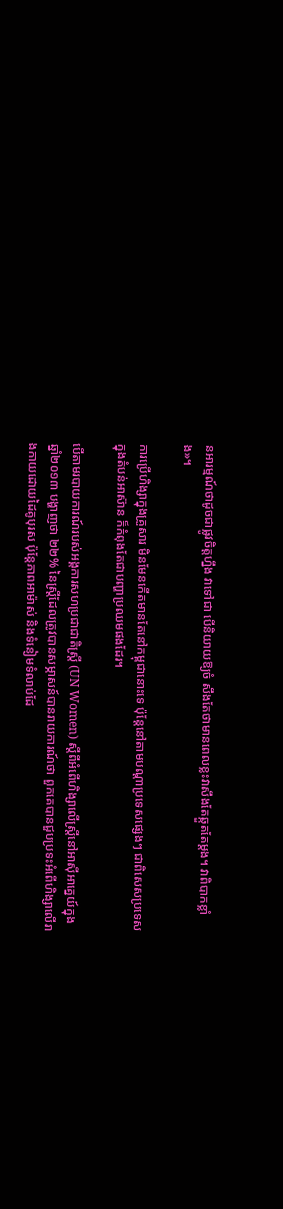នអារម្មណ៍ថាដូចជាផ្លូវចិត្តហ្នឹង វាទៅជា បើនិយាយឱ្យចំ សឹងតែថាមានពេលខ្លះវាសឹងតែឆ្កួតតែម្តង។ វាពិបាកខ្លាំង»។

ការប្រើហិង្សាក្នុងគ្រួសារ មិនមែនកើតមានតែនៅកម្ពុជានោះទេ ប៉ុន្តែនៅតាមបណ្តាប្រទេសផ្សេងៗ ជាពិសេសប្រទេសក្នុងតំបន់អាស៊ាន ក៏កំពុងតែជាបញ្ហាប្រឈមផងដែរ។

បើតាមរបាយការណ៍របស់អង្គការសហប្រជាជាតិស្រ្តី (UN Women) ស្តីពីអំពើហិង្សាលើស្ត្រីនៅអាស៊ីអាគ្នេយ៍ក្នុងឆ្នាំ២០១៣ បង្ហាញថា ២២% នៃស្ត្រីដែលត្រូវបានសម្ភាសន៍បានរាយការណ៍ថា ពួកគេបានជួបប្រទះអំពើហិង្សាលើរាងកាយដោយដៃគូបុរស ប៉ុន្តែភាពអាម៉ាស់ និងទំនៀមទំលាប់ដែ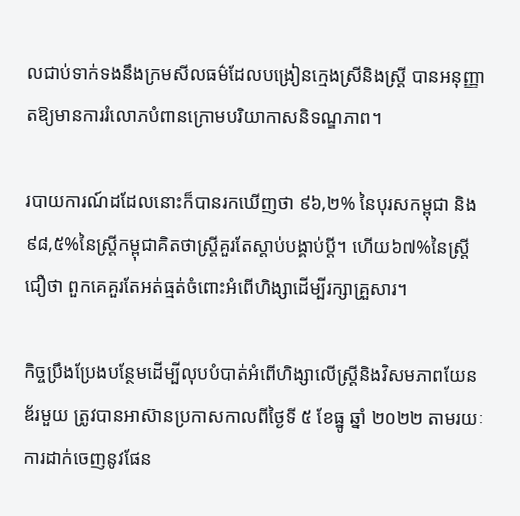លជាប់ទាក់ទងនឹងក្រមសីលធម៌ដែលបង្រៀនក្មេងស្រីនិងស្ត្រី បានអនុញ្ញាតឱ្យមានការរំលោភបំពានក្រោមបរិយាកាសនិទណ្ឌភាព។

របាយការណ៍ដដែលនោះក៏បានរកឃើញថា ៩៦,២% នៃបុរសកម្ពុជា និង ៩៨,៥%នៃស្ត្រីកម្ពុជាគិតថាស្ត្រីគួរតែស្តាប់បង្គាប់ប្តី។ ហើយ៦៧%នៃស្ត្រីជឿថា ពួកគេគួរតែអត់ធ្មត់ចំពោះអំពើហិង្សាដើម្បីរក្សាគ្រួសារ។

កិច្ចប្រឹងប្រែងបន្ថែមដើម្បីលុបបំបាត់អំពើហិង្សាលើស្រ្តីនិងវិសមភាពយែនឌ័រមួយ ត្រូវបានអាស៊ានប្រកាសកាលពីថ្ងៃទី ៥ ខែធ្នូ ឆ្នាំ ២០២២ តាមរយៈការដាក់ចេញនូវផែន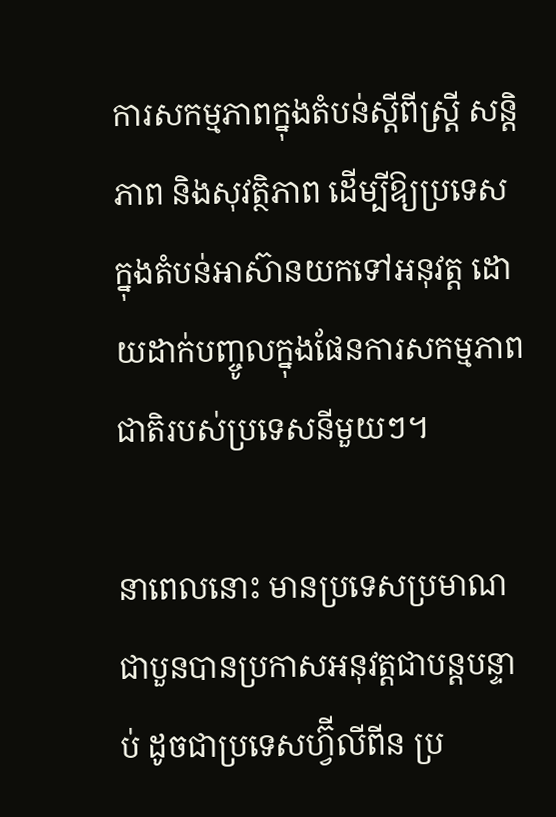ការសកម្មភាពក្នុងតំបន់ស្តីពីស្រ្តី សន្តិភាព និងសុវត្ថិភាព ដើម្បីឱ្យប្រទេសក្នុងតំបន់អាស៊ានយកទៅអនុវត្ត ដោយដាក់បញ្ចូលក្នុងផែនការសកម្មភាពជាតិរបស់ប្រទេសនីមួយៗ។

នាពេលនោះ មានប្រទេសប្រមាណជាបួនបានប្រកាសអនុវត្តជាបន្តបន្ទាប់ ដូចជាប្រទេសហ្វ៊ីលីពីន ប្រ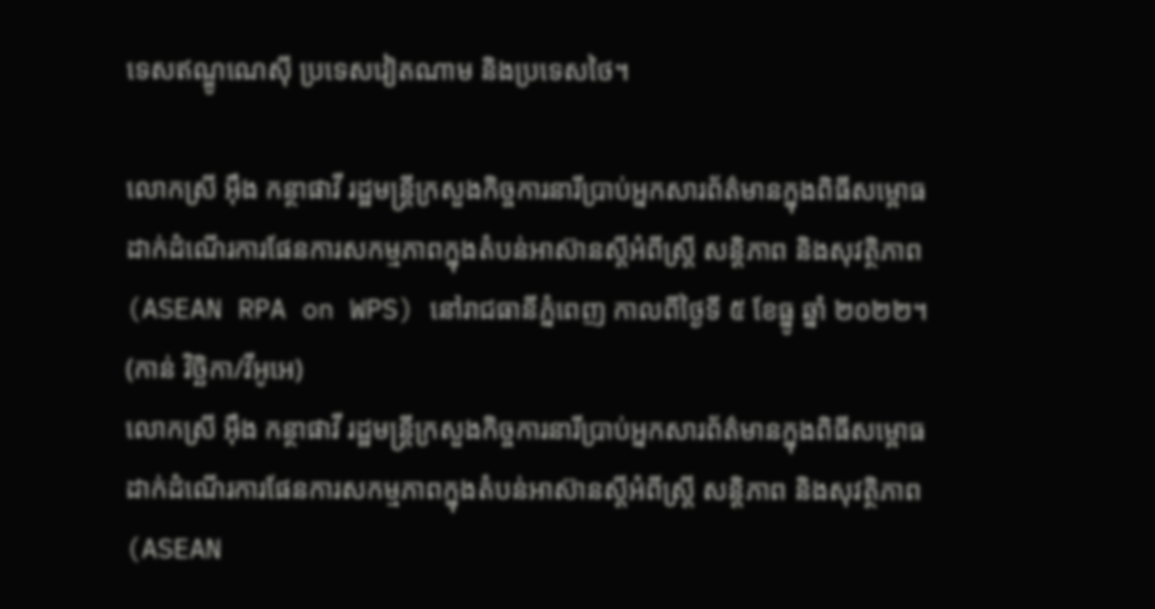ទេសឥណ្ឌូណេស៊ី ប្រទេសវៀតណាម និងប្រទេសថៃ។

លោកស្រី អ៊ឹង កន្ថាផាវី រដ្ឋមន្ត្រីក្រសួងកិច្ចការនារីប្រាប់អ្នកសារព័ត៌មានក្នុងពិធីសម្ពោធដាក់ដំណើរការផែនការសកម្មភាពក្នុងតំបន់អាស៊ានស្តីអំពីស្ត្រី សន្តិភាព និងសុវត្ថិភាព (ASEAN RPA on WPS) នៅរាជធានីភ្នំពេញ កាលពីថ្ងៃទី ៥ ខែធ្នូ ឆ្នាំ ២០២២។ (កាន់ វិច្ឆិកា/វីអូអេ)
លោកស្រី អ៊ឹង កន្ថាផាវី រដ្ឋមន្ត្រីក្រសួងកិច្ចការនារីប្រាប់អ្នកសារព័ត៌មានក្នុងពិធីសម្ពោធដាក់ដំណើរការផែនការសកម្មភាពក្នុងតំបន់អាស៊ានស្តីអំពីស្ត្រី សន្តិភាព និងសុវត្ថិភាព (ASEAN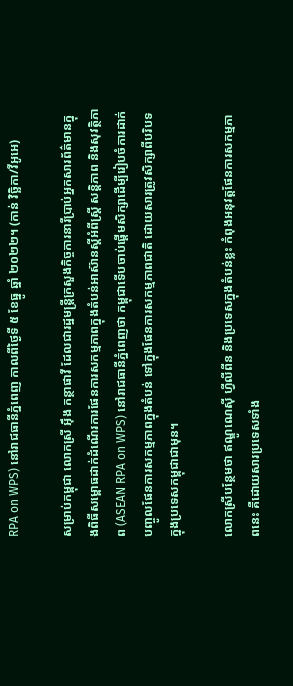RPA on WPS) នៅរាជធានីភ្នំពេញ កាលពីថ្ងៃទី ៥ ខែធ្នូ ឆ្នាំ ២០២២។ (កាន់ វិច្ឆិកា/វីអូអេ)

សម្រាប់កម្ពុជា លោកស្រី អ៊ឹង កន្ថាផាវី ដែលជារដ្ឋមន្ត្រីក្រសួងកិច្ចការនារីប្រាប់អ្នកសារព័ត៌មានក្នុងពិធីសម្ពោធដាក់ដំណើរការផែនការសកម្មភាពក្នុងតំបន់អាស៊ានស្តីអំពីស្ត្រី សន្តិភាព និងសុវត្ថិភាព (ASEAN RPA on WPS) នៅរាជធានីភ្នំពេញថា កម្ពុជាទើបចាប់ផ្តើមសិក្សាដើម្បីរៀបចំការដាក់បញ្ចូលផែនការសកម្មភាពក្នុងតំបន់ ទៅក្នុងផែនការសកម្មភាពជាតិ ដោយសារត្រូវសិក្សាពីបរិបទក្នុងប្រទេសកម្ពុជាជាមុន។

លោកស្រីបន្ថែមថា ឥណ្ឌូណេស៊ី ហ្វីលីពីន និងប្រទេសក្នុងតំបន់ខ្លះ កំពុងអនុវត្តផែនការសកម្មភាពនេះ គឺដោយសារប្រទេសទាំង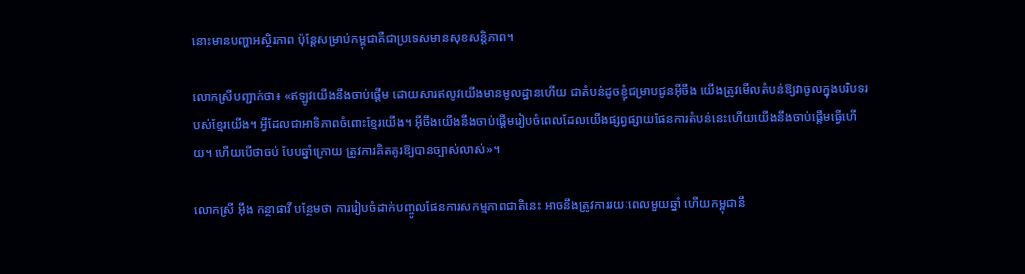នោះមានបញ្ហាអស្ថិរភាព ប៉ុន្តែសម្រាប់កម្ពុជាគឺជាប្រទេសមានសុខសន្តិភាព។

លោកស្រីបញ្ជាក់ថា៖ «ឥឡូវយើងនឹងចាប់ផ្តើម ដោយសារឥលូវយើងមានមូលដ្ឋានហើយ ជាតំបន់ដូចខ្ញុំជម្រាបជូនអ៊ីចឹង យើងត្រូវមើលតំបន់ឱ្យវាចូលក្នុងបរិបទរបស់ខ្មែរយើង។ អ្វីដែលជាអាទិភាពចំពោះខ្មែរយើង។ អ៊ីចឹងយើងនឹងចាប់ផ្តើមរៀបចំពេលដែលយើងផ្សព្វផ្សាយផែនការតំបន់នេះហើយយើងនឹងចាប់ផ្តើមធ្វើហើយ។ ហើយបើថាចប់ បែបឆ្នាំក្រោយ ត្រូវការគិតគូរឱ្យបានច្បាស់លាស់»។

លោកស្រី អ៊ឹង កន្ថាផាវី បន្ថែមថា ការរៀបចំដាក់បញ្ចូលផែនការសកម្មភាពជាតិនេះ អាចនឹងត្រូវការរយៈពេលមួយឆ្នាំ ហើយកម្ពុជានឹ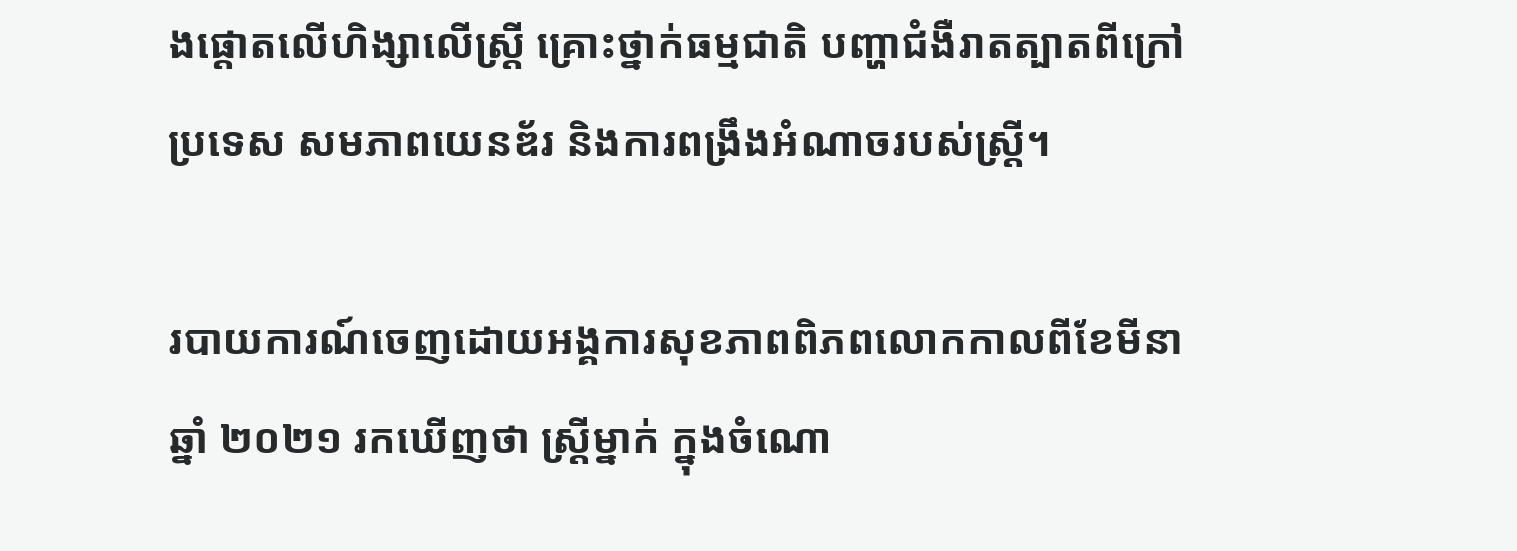ងផ្តោតលើហិង្សាលើស្រ្តី គ្រោះថ្នាក់ធម្មជាតិ បញ្ហាជំងឺរាតត្បាតពីក្រៅប្រទេស សមភាពយេនឌ័រ និងការពង្រឹងអំណាចរបស់ស្រ្តី។

របាយការណ៍ចេញដោយអង្គការសុខភាពពិភពលោកកាលពីខែមីនា ឆ្នាំ ២០២១ រកឃើញថា ស្រ្តីម្នាក់ ក្នុងចំណោ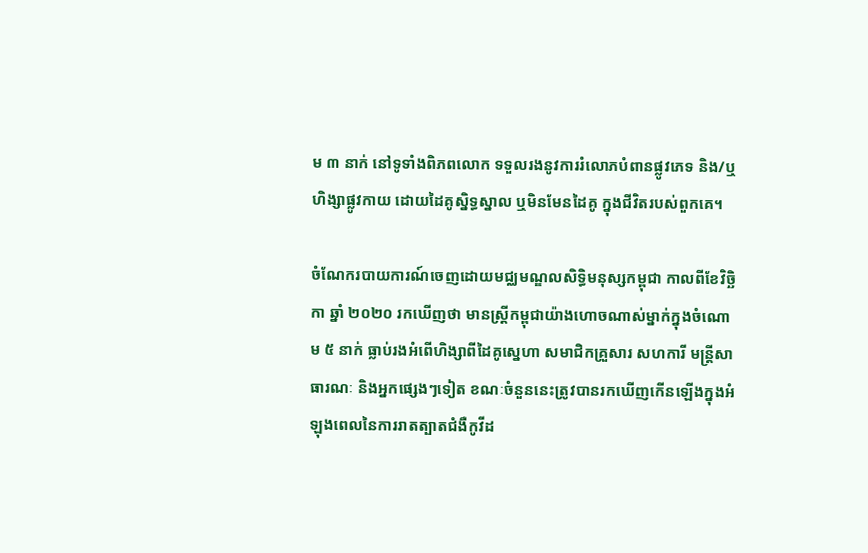ម ៣ នាក់ នៅទូទាំងពិភពលោក ទទួលរងនូវការរំលោភបំពានផ្លូវភេទ និង/ឬហិង្សាផ្លូវកាយ ដោយដៃគូស្និទ្ធស្នាល ឬមិនមែនដៃគូ ក្នុងជីវិតរបស់ពួកគេ។

ចំណែករបាយការណ៍ចេញដោយមជ្ឈមណ្ឌលសិទ្ធិមនុស្សកម្ពុជា កាលពីខែវិច្ឆិកា ឆ្នាំ ២០២០ រកឃើញថា មានស្ត្រីកម្ពុជាយ៉ាងហោចណាស់ម្នាក់ក្នុងចំណោម ៥ នាក់ ធ្លាប់រងអំពើហិង្សាពីដៃគូស្នេហា សមាជិកគ្រួសារ សហការី មន្ត្រីសាធារណៈ និងអ្នកផ្សេងៗទៀត ខណៈចំនួននេះត្រូវបានរកឃើញកើនឡើងក្នុងអំឡុងពេលនៃការរាតត្បាតជំងឺកូវីដ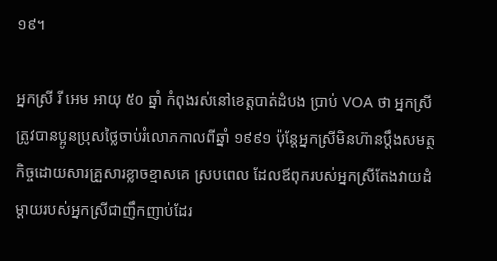១៩។

អ្នកស្រី រី អេម អាយុ ៥០ ឆ្នាំ កំពុងរស់នៅខេត្តបាត់ដំបង ប្រាប់ VOA ថា អ្នកស្រីត្រូវបានប្អូនប្រុសថ្លៃចាប់រំលោភកាលពីឆ្នាំ ១៩៩១ ប៉ុន្តែអ្នកស្រីមិនហ៊ានប្តឹងសមត្ថកិច្ចដោយសារគ្រួសារខ្លាចខ្មាសគេ ស្របពេល ដែលឪពុករបស់អ្នកស្រីតែងវាយដំម្តាយរបស់អ្នកស្រីជាញឹកញាប់ដែរ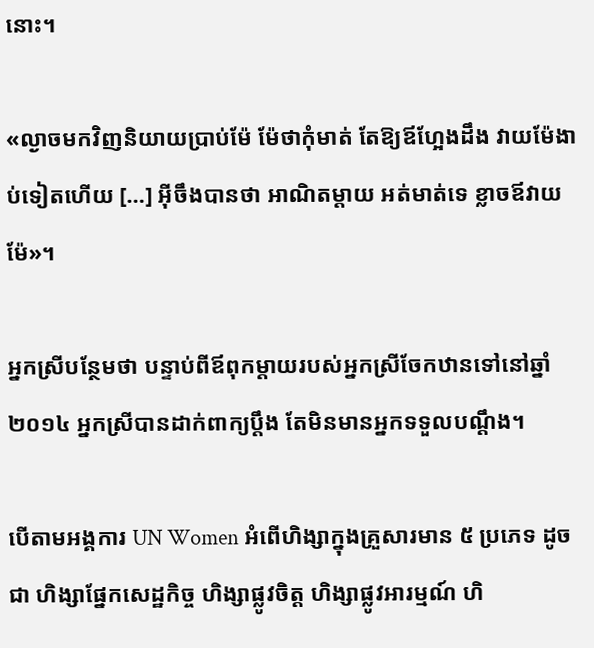នោះ។

«ល្ងាចមកវិញនិយាយប្រាប់ម៉ែ ម៉ែថាកុំមាត់ តែឱ្យឪហ្អែងដឹង វាយម៉ែងាប់ទៀតហើយ […] អ៊ីចឹងបានថា អាណិតម្តាយ អត់មាត់ទេ ខ្លាចឪវាយម៉ែ»។

អ្នកស្រីបន្ថែមថា បន្ទាប់ពីឪពុកម្តាយរបស់អ្នកស្រីចែកឋានទៅនៅឆ្នាំ ២០១៤ អ្នកស្រីបានដាក់ពាក្យប្តឹង តែមិនមានអ្នកទទួលបណ្តឹង។

បើតាមអង្គការ UN Women អំពើហិង្សាក្នុងគ្រួសារមាន ៥ ប្រភេទ ដូចជា ហិង្សាផ្នែកសេដ្ឋកិច្ច ហិង្សាផ្លូវចិត្ត ហិង្សាផ្លូវអារម្មណ៍ ហិ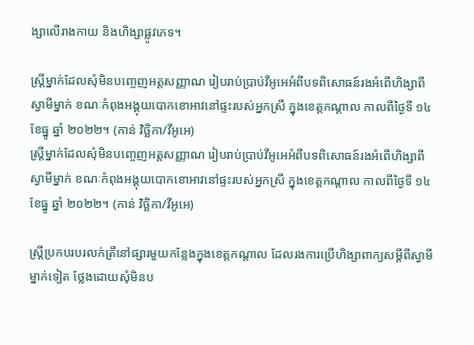ង្សាលើរាងកាយ និងហិង្សាផ្លូវភេទ។

ស្ត្រីម្នាក់ដែលសុំមិនបញ្ចេញអត្តសញ្ញាណ រៀបរាប់ប្រាប់វីអូអេអំពីបទពិសោធន៍រងអំពើហិង្សាពីស្វាមីម្នាក់ ខណៈកំពុងអង្គុយបោកខោអាវនៅផ្ទះរបស់អ្នកស្រី ក្នុងខេត្តកណ្តាល កាលពីថ្ងៃទី ១៤ ខែធ្នូ ឆ្នាំ ២០២២។ (កាន់ វិច្ឆិកា/វីអូអេ)
ស្ត្រីម្នាក់ដែលសុំមិនបញ្ចេញអត្តសញ្ញាណ រៀបរាប់ប្រាប់វីអូអេអំពីបទពិសោធន៍រងអំពើហិង្សាពីស្វាមីម្នាក់ ខណៈកំពុងអង្គុយបោកខោអាវនៅផ្ទះរបស់អ្នកស្រី ក្នុងខេត្តកណ្តាល កាលពីថ្ងៃទី ១៤ ខែធ្នូ ឆ្នាំ ២០២២។ (កាន់ វិច្ឆិកា/វីអូអេ)

ស្រ្តីប្រកបរបរលក់ត្រីនៅផ្សារមួយកន្លែងក្នុងខេត្តកណ្តាល ដែលរងការប្រើហិង្សាពាក្យសម្តីពីស្វាមីម្នាក់ទៀត ថ្លែងដោយសុំមិនប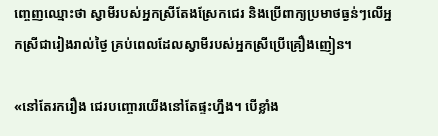ញ្ចេញឈ្មោះថា ស្វាមីរបស់អ្នកស្រីតែងស្រែកជេរ និងប្រើពាក្យប្រមាថធ្ងន់ៗលើអ្នកស្រីជារៀងរាល់ថ្ងៃ គ្រប់ពេលដែលស្វាមីរបស់អ្នកស្រីប្រើគ្រឿងញៀន។

«នៅតែរករឿង ជេរបញ្ចោរយើងនៅតែផ្ទះហ្នឹង។ បើខ្លាំង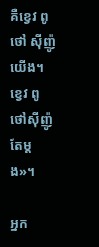គឺខ្វេវ ពូថៅ ស៊ីញ៉ូយើង។ ខ្វេវ ពូថៅស៊ីញ៉ូតែម្តង»។

អ្នក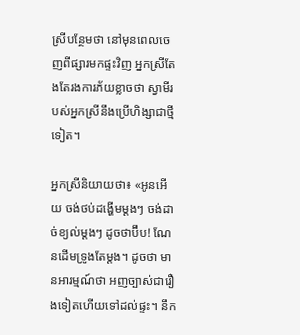ស្រីបន្ថែមថា នៅមុនពេលចេញពីផ្សារមកផ្ទះវិញ អ្នកស្រីតែងតែរងការភ័យខ្លាចថា ស្វាមីរបស់អ្នកស្រីនឹងប្រើហិង្សាជាថ្មីទៀត។

អ្នកស្រីនិយាយថា៖ «អូនអើយ ចង់ថប់ដង្ហើមម្តងៗ ចង់ដាច់ខ្យល់ម្តងៗ ដូចថាប៊ឹប! ណែនដើមទ្រូងតែម្តង។ ដូចថា មានអារម្មណ៍ថា អញច្បាស់ជារឿងទៀតហើយទៅដល់ផ្ទះ។ នឹក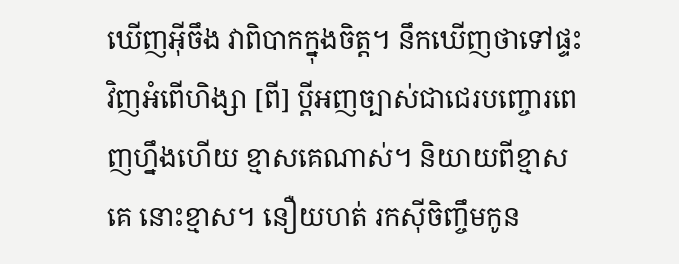ឃើញអ៊ីចឹង វាពិបាកក្នុងចិត្ត។ នឹកឃើញថាទៅផ្ទះវិញអំពើហិង្សា [ពី] ប្តីអញច្បាស់ជាជេរបញ្ចោរពេញហ្នឹងហើយ ខ្មាសគេណាស់។ និយាយពីខ្មាសគេ នោះខ្មាស។ នឿយហត់ រកស៊ីចិញ្ចឹមកូន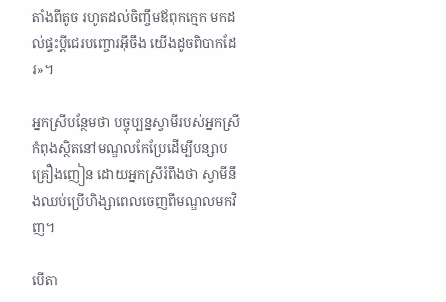តាំងពីតូច រហូតដល់ចិញ្ចឹមឪពុកក្មេក មកដល់ផ្ទះប្តីជេរបញ្ចោរអ៊ីចឹង យើងដូចពិបាកដែរ»។

អ្នកស្រីបន្ថែមថា បច្ចុប្បន្នស្វាមីរបស់អ្នកស្រីកំពុងស្ថិតនៅមណ្ឌលកែប្រែដើម្បីបន្សាបគ្រឿងញៀន ដោយអ្នកស្រីរំពឹងថា ស្វាមីនឹងឈប់ប្រើហិង្សាពេលចេញពីមណ្ឌលមកវិញ។

បើតា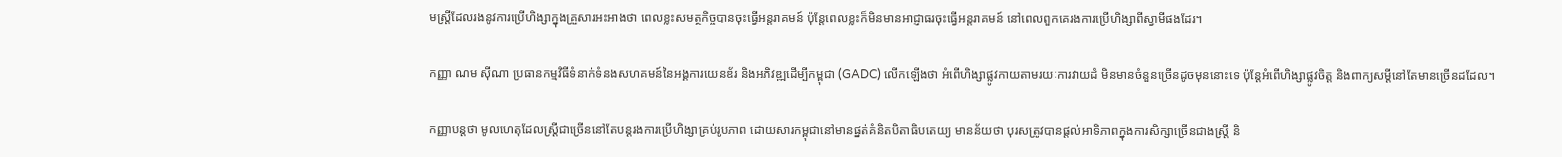មស្រ្តីដែលរងនូវការប្រើហិង្សាក្នុងគ្រួសារអះអាងថា ពេលខ្លះសមត្ថកិច្ចបានចុះធ្វើអន្តរាគមន៍ ប៉ុន្តែពេលខ្លះក៏មិនមានអាជ្ញាធរចុះធ្វើអន្តរាគមន៍ នៅពេលពួកគេរងការប្រើហិង្សាពីស្វាមីផងដែរ។

កញ្ញា ណម ស៊ីណា ប្រធានកម្មវិធីទំនាក់ទំនងសហគមន៍នៃអង្គការយេនឌ័រ និងអភិវឌ្ឍដើម្បីកម្ពុជា (GADC) លើកឡើងថា អំពើហិង្សាផ្លូវកាយតាមរយៈការវាយដំ មិនមានចំនួនច្រើនដូចមុននោះទេ ប៉ុន្តែអំពើហិង្សាផ្លូវចិត្ត និងពាក្យសម្តីនៅតែមានច្រើនដដែល។

កញ្ញាបន្តថា មូលហេតុដែលស្រ្តីជាច្រើននៅតែបន្តរងការប្រើហិង្សាគ្រប់រូបភាព ដោយសារកម្ពុជានៅមានផ្នត់គំនិតបិតាធិបតេយ្យ មានន័យថា បុរសត្រូវបានផ្តល់អាទិភាពក្នុងការសិក្សាច្រើនជាងស្ត្រី និ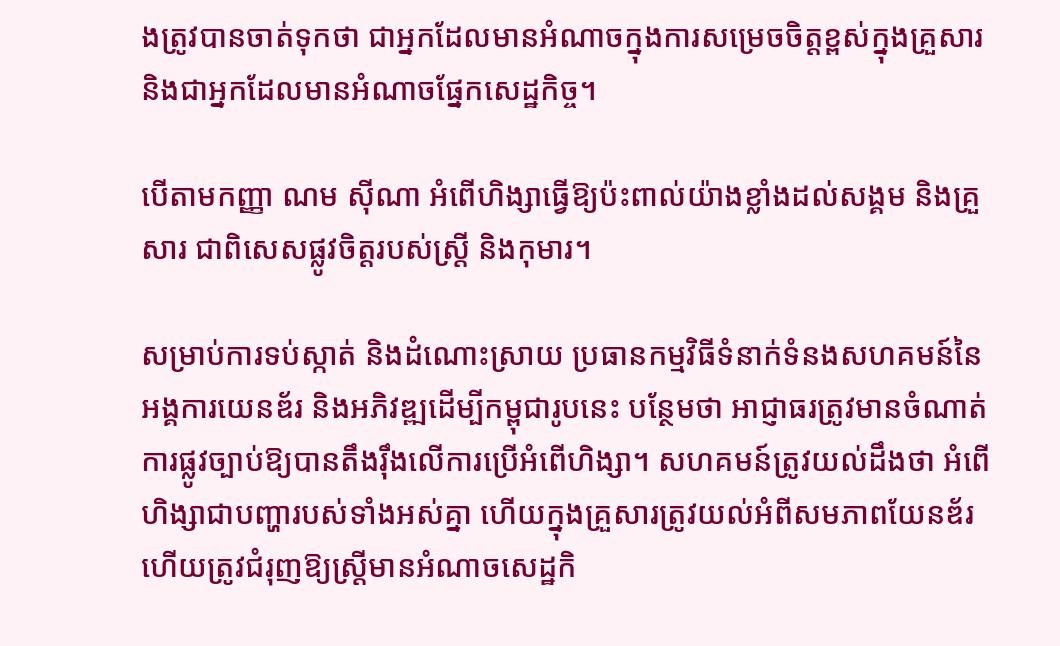ងត្រូវបានចាត់ទុកថា ជាអ្នកដែលមានអំណាចក្នុងការសម្រេចចិត្តខ្ពស់ក្នុងគ្រួសារ និងជាអ្នកដែលមានអំណាចផ្នែកសេដ្ឋកិច្ច។

បើតាមកញ្ញា ណម ស៊ីណា អំពើហិង្សាធ្វើឱ្យប៉ះពាល់យ៉ាងខ្លាំងដល់សង្គម និងគ្រួសារ ជាពិសេសផ្លូវចិត្តរបស់ស្រ្តី និងកុមារ។

សម្រាប់ការទប់ស្កាត់ និងដំណោះស្រាយ ប្រធានកម្មវិធីទំនាក់ទំនងសហគមន៍នៃអង្គការយេនឌ័រ និងអភិវឌ្ឍដើម្បីកម្ពុជារូបនេះ បន្ថែមថា អាជ្ញាធរត្រូវមានចំណាត់ការផ្លូវច្បាប់ឱ្យបានតឹងរ៉ឹងលើការប្រើអំពើហិង្សា។ សហគមន៍ត្រូវយល់ដឹងថា អំពើហិង្សាជាបញ្ហារបស់ទាំងអស់គ្នា ហើយក្នុងគ្រួសារត្រូវយល់អំពីសមភាពយែនឌ័រ ហើយត្រូវជំរុញឱ្យស្រ្តីមានអំណាចសេដ្ឋកិ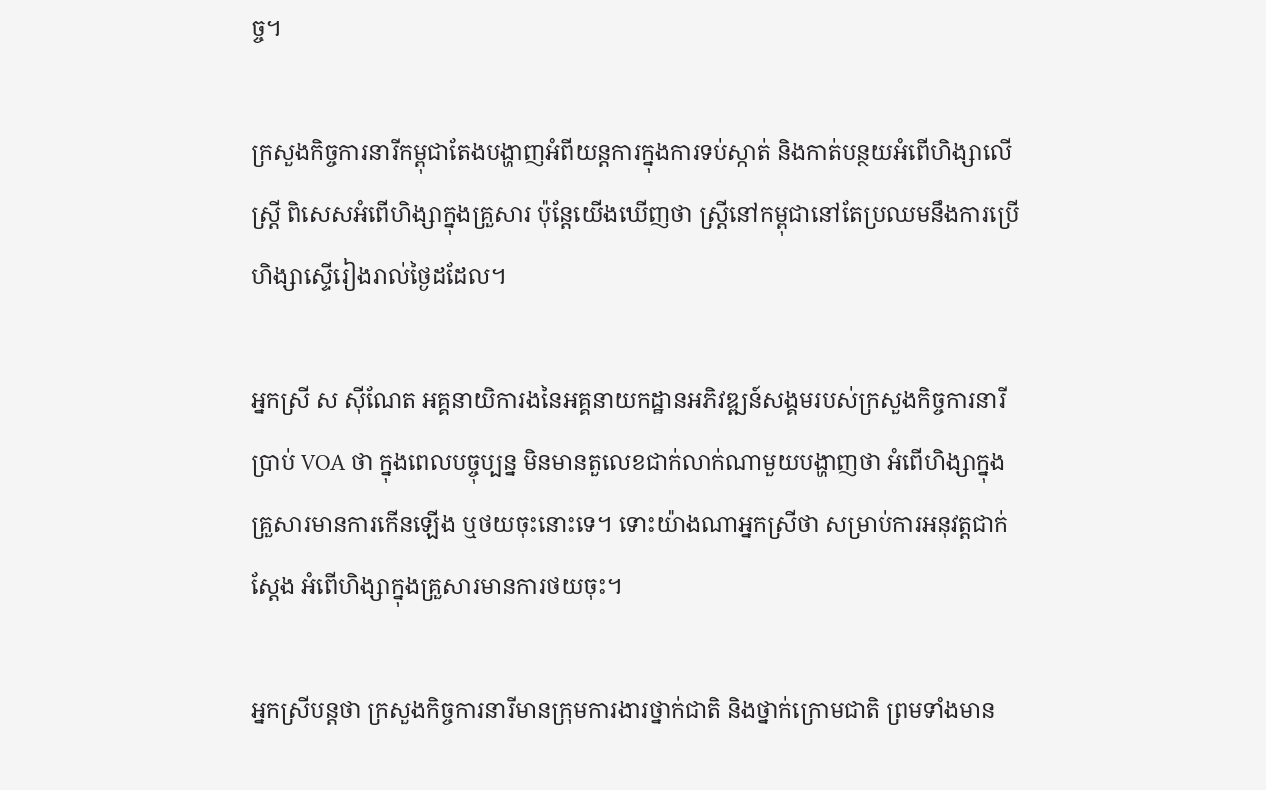ច្ច។

ក្រសួងកិច្ចការនារីកម្ពុជាតែងបង្ហាញអំពីយន្តការក្នុងការទប់ស្កាត់ និងកាត់បន្ថយអំពើហិង្សាលើស្រ្តី ពិសេសអំពើហិង្សាក្នុងគ្រួសារ ប៉ុន្តែយើងឃើញថា ស្រ្តីនៅកម្ពុជានៅតែប្រឈមនឹងការប្រើហិង្សាស្ទើរៀងរាល់ថ្ងៃដដែល។

អ្នកស្រី ស ស៊ីណែត អគ្គនាយិការងនៃអគ្គនាយកដ្ឋានអភិវឌ្ឍន៍សង្គមរបស់ក្រសួងកិច្ចការនារី ប្រាប់ VOA ថា ក្នុងពេលបច្ចុប្បន្ន មិនមានតួលេខជាក់លាក់ណាមួយបង្ហាញថា អំពើហិង្សាក្នុងគ្រួសារមានការកើនឡើង ឬថយចុះនោះទេ។ ទោះយ៉ាងណាអ្នកស្រីថា សម្រាប់ការអនុវត្តជាក់ស្តែង អំពើហិង្សាក្នុងគ្រួសារមានការថយចុះ។

អ្នកស្រីបន្តថា ក្រសួងកិច្ចការនារីមានក្រុមការងារថ្នាក់ជាតិ និងថ្នាក់ក្រោមជាតិ ព្រមទាំងមាន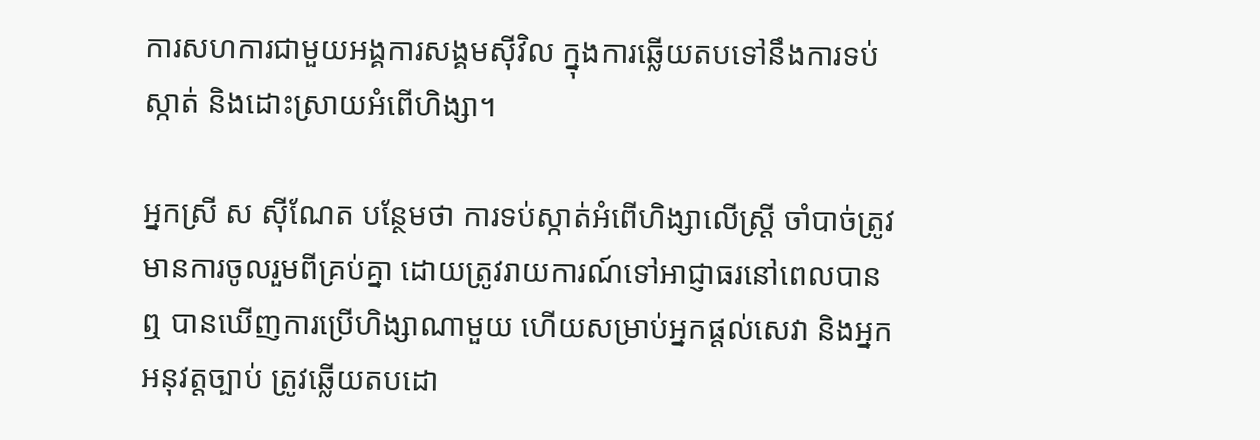ការសហការជាមួយអង្គការសង្គមស៊ីវិល ក្នុងការឆ្លើយតបទៅនឹងការទប់ស្កាត់ និងដោះស្រាយអំពើហិង្សា។

អ្នកស្រី ស ស៊ីណែត បន្ថែមថា ការទប់ស្កាត់អំពើហិង្សាលើស្រ្តី ចាំបាច់ត្រូវមានការចូលរួមពីគ្រប់គ្នា ដោយត្រូវរាយការណ៍ទៅអាជ្ញាធរនៅពេលបានឮ បានឃើញការប្រើហិង្សាណាមួយ ហើយសម្រាប់អ្នកផ្តល់សេវា និងអ្នកអនុវត្តច្បាប់ ត្រូវឆ្លើយតបដោ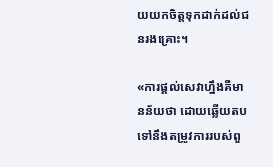យយកចិត្តទុកដាក់ដល់ជនរងគ្រោះ។

«ការផ្តល់សេវាហ្នឹងគឺមានន័យថា ដោយឆ្លើយតបទៅនឹងតម្រូវការរបស់ពួ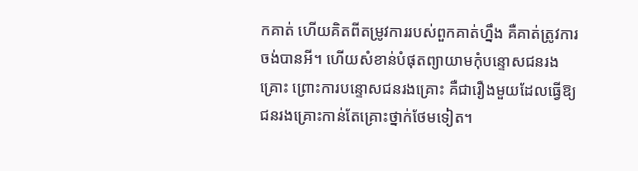កគាត់ ហើយគិតពីតម្រូវការរបស់ពួកគាត់ហ្នឹង គឺគាត់ត្រូវការចង់បានអី។ ហើយសំខាន់បំផុតព្យាយាមកុំបន្ទោសជនរងគ្រោះ ព្រោះការបន្ទោសជនរងគ្រោះ គឺជារឿងមួយដែលធ្វើឱ្យជនរងគ្រោះកាន់តែគ្រោះថ្នាក់ថែមទៀត។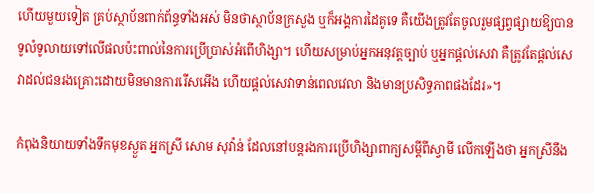ហើយមួយទៀត គ្រប់ស្ថាប័នពាក់ព័ន្ធទាំងអស់ មិនថាស្ថាប័នក្រសួង ឬក៏អង្គការដៃគូទេ គឺយើងត្រូវតែចូលរួមផ្សព្វផ្សាយឱ្យបានទូលំទូលាយទៅលើផលប៉ះពាល់នៃការប្រើប្រាស់អំពើហិង្សា។ ហើយសម្រាប់អ្នកអនុវត្តច្បាប់ ឬអ្នកផ្តល់សេវា គឺត្រូវតែផ្តល់សេវាដល់ជនរងគ្រោះដោយមិនមានការរើសអើង ហើយផ្តល់សេវាទាន់ពេលវេលា និងមានប្រសិទ្ធភាពផងដែរ»។

កំពុងនិយាយទាំងទឹកមុខស្ងួត អ្នកស្រី សោម សុវ៉ាន់ ដែលនៅបន្តរងការប្រើហិង្សាពាក្យសម្តីពីស្វាមី លើកឡើងថា អ្នកស្រីនឹង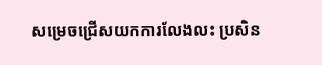សម្រេចជ្រើសយកការលែងលះ ប្រសិន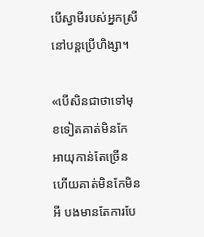បើស្វាមីរបស់អ្នកស្រីនៅបន្តប្រើហិង្សា។

«បើសិនជាថាទៅមុខទៀតគាត់មិនកែ អាយុកាន់តែច្រើនហើយគាត់មិនកែមិនអី បងមានតែការបែ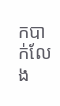កបាក់លែង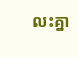លះគ្នា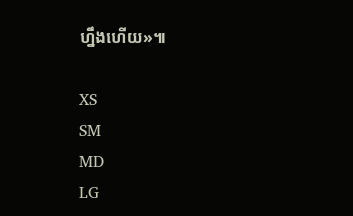ហ្នឹងហើយ»៕

XS
SM
MD
LG